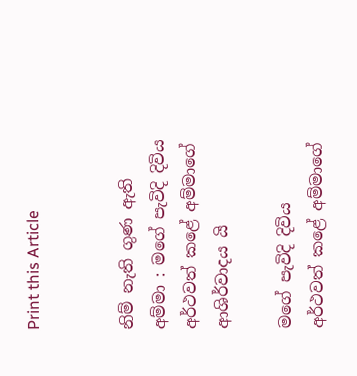Print this Article


නිම් නැති ගුණ ඇති අම්මා : මගේ පැවිදි දිවිය අර්ථවත් කළේ අම්මාගේ ආශිර්වාදය යි

මගේ පැවිදි දිවිය අර්ථවත් කළේ අම්මාගේ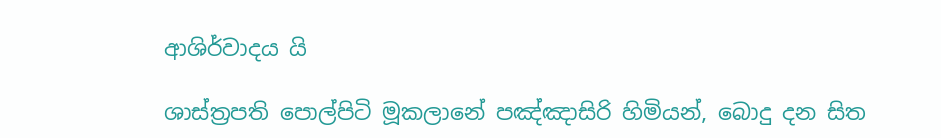ආශිර්වාදය යි

ශාස්ත්‍රපති පොල්පිටි මූකලානේ පඤ්ඤාසිරි හිමියන්, බොදු දන සිත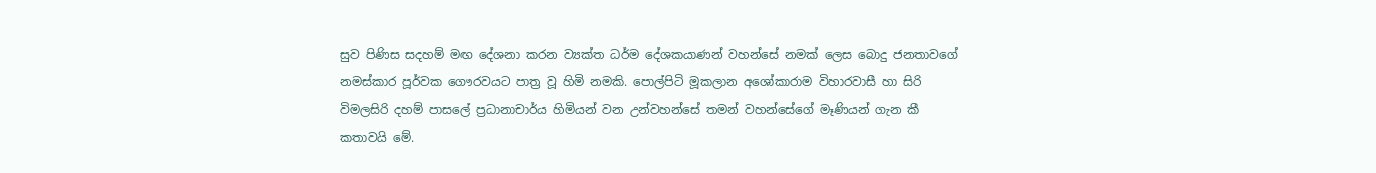සුව පිණිස සදහම් මඟ දේශනා කරන ව්‍යක්ත ධර්ම දේශකයාණන් වහන්සේ නමක් ලෙස බොදු ජනතාවගේ නමස්කාර පූර්වක ගෞරවයට පාත්‍ර වූ හිමි නමකි. පොල්පිටි මූකලාන අශෝකාරාම විහාරවාසී හා සිරි විමලසිරි දහම් පාසලේ ප්‍රධානාචාර්ය හිමියන් වන උන්වහන්සේ තමන් වහන්සේගේ මෑණියන් ගැන කී කතාවයි මේ.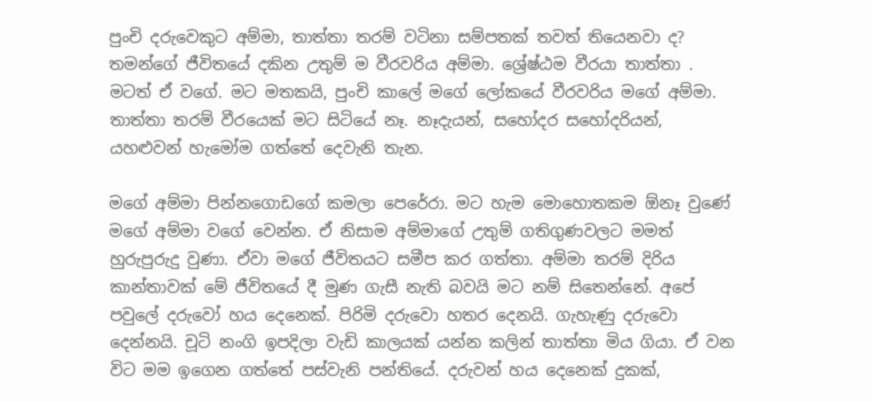පුංචි දරුවෙකුට අම්මා, තාත්තා තරම් වටිනා සම්පතක් තවත් තියෙනවා ද? තමන්ගේ ජීවිතයේ දකින උතුම් ම වීරවරිය අම්මා. ශ්‍රේෂ්ඨම වීරයා තාත්තා . මටත් ඒ වගේ. මට මතකයි, පුංචි කාලේ මගේ ලෝකයේ වීරවරිය මගේ අම්මා. තාත්තා තරම් වීරයෙක් මට සිටියේ නෑ. නෑදැයන්, සහෝදර සහෝදරියන්, යහළුවන් හැමෝම ගත්තේ දෙවැනි තැන.

මගේ අම්මා පින්නගොඩගේ කමලා පෙරේරා. මට හැම මොහොතකම ඕනෑ වුණේ මගේ අම්මා වගේ වෙන්න. ඒ නිසාම අම්මාගේ උතුම් ගතිගුණවලට මමත් හුරුපුරුදු වුණා. ඒවා මගේ ජීවිතයට සමීප කර ගත්තා. අම්මා තරම් දිරිය කාන්තාවක් මේ ජීවිතයේ දී මුණ ගැසී නැති බවයි මට නම් සිතෙන්නේ. අපේ පවුලේ දරුවෝ හය දෙනෙක්. පිරිමි දරුවො හතර දෙනයි. ගැහැණු දරුවො දෙන්නයි. චූටි නංගි ඉපදිලා වැඩි කාලයක් යන්න කලින් තාත්තා මිය ගියා. ඒ වන විට මම ඉගෙන ගත්තේ පස්වැනි පන්තියේ. දරුවන් හය දෙනෙක් දුකක්,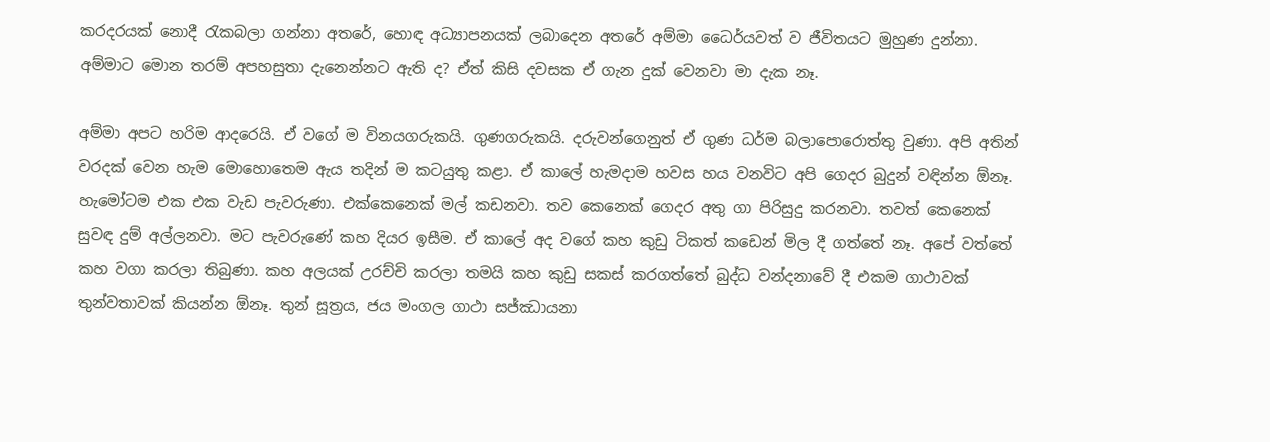කරදරයක් නොදී රැකබලා ගන්නා අතරේ, හොඳ අධ්‍යාපනයක් ලබාදෙන අතරේ අම්මා ධෛර්යවත් ව ජීවිතයට මුහුණ දුන්නා. අම්මාට මොන තරම් අපහසුතා දැනෙන්නට ඇති ද? ඒත් කිසි දවසක ඒ ගැන දුක් වෙනවා මා දැක නෑ.

අම්මා අපට හරිම ආදරෙයි. ඒ වගේ ම විනයගරුකයි. ගුණගරුකයි. දරුවන්ගෙනුත් ඒ ගුණ ධර්ම බලාපොරොත්තු වුණා. අපි අතින් වරදක් වෙන හැම මොහොතෙම ඇය තදින් ම කටයුතු කළා. ඒ කාලේ හැමදාම හවස හය වනවිට අපි ගෙදර බුදුන් වඳින්න ඕනෑ. හැමෝටම එක එක වැඩ පැවරුණා. එක්කෙනෙක් මල් කඩනවා. තව කෙනෙක් ගෙදර අතු ගා පිරිසුදු කරනවා. තවත් කෙනෙක් සුවඳ දුම් අල්ලනවා. මට පැවරුණේ කහ දියර ඉසීම. ඒ කාලේ අද වගේ කහ කුඩු ටිකත් කඩෙන් මිල දී ගත්තේ නෑ. අපේ වත්තේ කහ වගා කරලා තිබුණා. කහ අලයක් උරච්චි කරලා තමයි කහ කුඩු සකස් කරගත්තේ බුද්ධ වන්දනාවේ දී එකම ගාථාවක් තුන්වතාවක් කියන්න ඕනෑ. තුන් සූත්‍රය, ජය මංගල ගාථා සජ්ඣායනා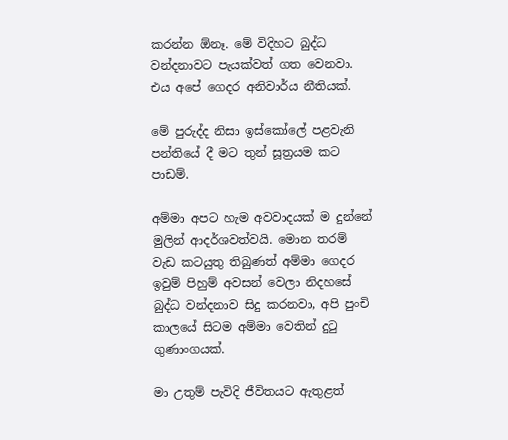කරන්න ඕනෑ. මේ විදිහට බුද්ධ වන්දනාවට පැයක්වත් ගත වෙනවා. එය අපේ ගෙදර අනිවාර්ය නීතියක්.

මේ පුරුද්ද නිසා ඉස්කෝලේ පළවැනි පන්තියේ දී මට තුන් සූත්‍රයම කට පාඩම්.

අම්මා අපට හැම අවවාදයක් ම දුන්නේ මුලින් ආදර්ශවත්වයි. මොන තරම් වැඩ කටයුතු තිබුණත් අම්මා ගෙදර ඉවුම් පිහුම් අවසන් වෙලා නිදහසේ බුද්ධ වන්දනාව සිදු කරනවා, අපි පුංචි කාලයේ සිටම අම්මා වෙතින් දුටු ගුණාංගයක්.

මා උතුම් පැවිදි ජීවිතයට ඇතුළත්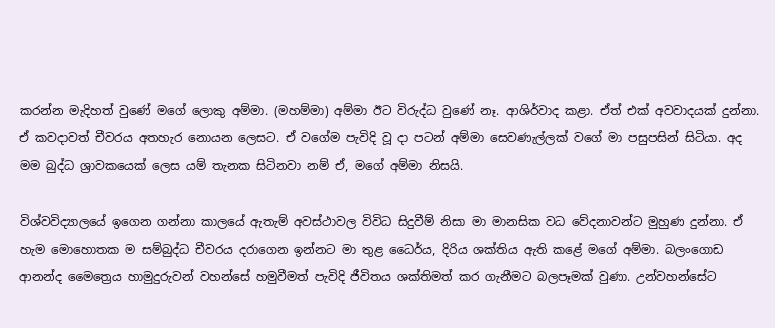කරන්න මැදිහත් වුණේ මගේ ලොකු අම්මා. (මහම්මා) අම්මා ඊට විරුද්ධ වුණේ නෑ. ආශිර්වාද කළා. ඒත් එක් අවවාදයක් දුන්නා. ඒ කවදාවත් චීවරය අතහැර නොයන ලෙසට. ඒ වගේම පැවිදි වූ දා පටන් අම්මා සෙවණැල්ලක් වගේ මා පසුපසින් සිටියා. අද මම බුද්ධ ශ්‍රාවකයෙක් ලෙස යම් තැනක සිටිනවා නම් ඒ, මගේ අම්මා නිසයි.

විශ්වවිද්‍යාලයේ ඉගෙන ගන්නා කාලයේ ඇතැම් අවස්ථාවල විවිධ සිදුවීම් නිසා මා මානසික වධ වේදනාවන්ට මුහුණ දුන්නා. ඒ හැම මොහොතක ම සම්බුද්ධ චීවරය දරාගෙන ඉන්නට මා තුළ ධෛර්ය, දිරිය ශක්තිය ඇති කළේ මගේ අම්මා. බලංගොඩ ආනන්ද මෛත්‍රෙය හාමුදුරුවන් වහන්සේ හමුවීමත් පැවිදි ජීවිතය ශක්තිමත් කර ගැනීමට බලපෑමක් වුණා. උන්වහන්සේට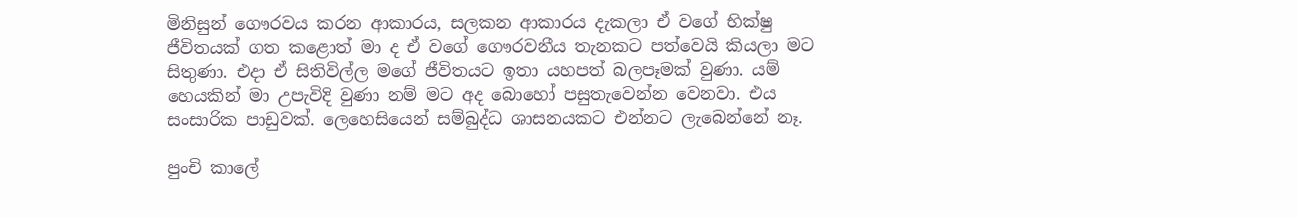මිනිසුන් ගෞරවය කරන ආකාරය, සලකන ආකාරය දැකලා ඒ වගේ භික්ෂු ජීවිතයක් ගත කළොත් මා ද ඒ වගේ ගෞරවනීය තැනකට පත්වෙයි කියලා මට සිතුණා. එදා ඒ සිතිවිල්ල මගේ ජීවිතයට ඉතා යහපත් බලපෑමක් වුණා. යම් හෙයකින් මා උපැවිදි වුණා නම් මට අද බොහෝ පසුතැවෙන්න වෙනවා. එය සංසාරික පාඩුවක්. ලෙහෙසියෙන් සම්බුද්ධ ශාසනයකට එන්නට ලැබෙන්නේ නෑ.

පුංචි කාලේ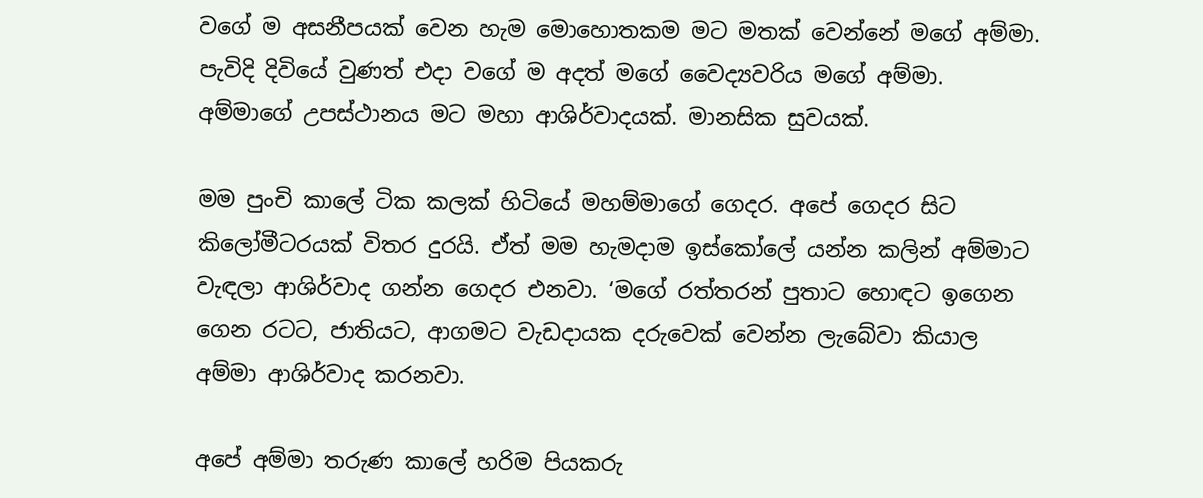වගේ ම අසනීපයක් වෙන හැම මොහොතකම මට මතක් වෙන්නේ මගේ අම්මා. පැවිදි දිවියේ වුණත් එදා වගේ ම අදත් මගේ වෛද්‍යවරිය මගේ අම්මා. අම්මාගේ උපස්ථානය මට මහා ආශිර්වාදයක්. මානසික සුවයක්.

මම පුංචි කාලේ ටික කලක් හිටියේ මහම්මාගේ ගෙදර. අපේ ගෙදර සිට කිලෝමීටරයක් විතර දුරයි. ඒත් මම හැමදාම ඉස්කෝලේ යන්න කලින් අම්මාට වැඳලා ආශිර්වාද ගන්න ගෙදර එනවා. ‘මගේ රත්තරන් පුතාට හොඳට ඉගෙන ගෙන රටට, ජාතියට, ආගමට වැඩදායක දරුවෙක් වෙන්න ලැබේවා කියාල අම්මා ආශිර්වාද කරනවා.

අපේ අම්මා තරුණ කාලේ හරිම පියකරු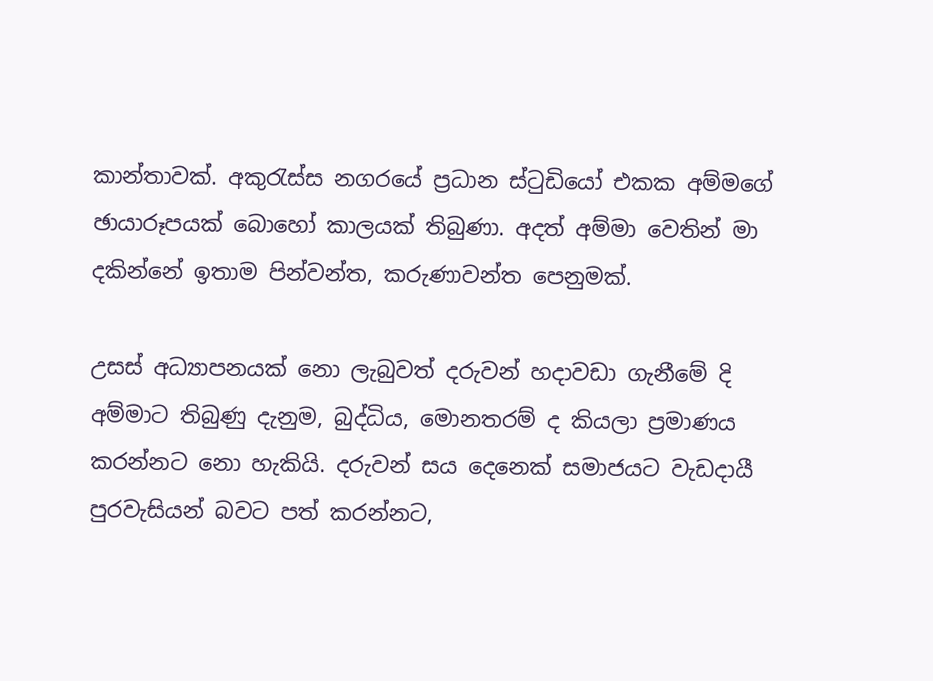කාන්තාවක්. අකුරැස්ස නගරයේ ප්‍රධාන ස්ටුඩියෝ එකක අම්මගේ ඡායාරූපයක් බොහෝ කාලයක් තිබුණා. අදත් අම්මා වෙතින් මා දකින්නේ ඉතාම පින්වන්ත, කරුණාවන්ත පෙනුමක්.

උසස් අධ්‍යාපනයක් නො ලැබුවත් දරුවන් හදාවඩා ගැනීමේ දි අම්මාට තිබුණු දැනුම, බුද්ධිය, මොනතරම් ද කියලා ප්‍රමාණය කරන්නට නො හැකියි. දරුවන් සය දෙනෙක් සමාජයට වැඩදායී පුරවැසියන් බවට පත් කරන්නට,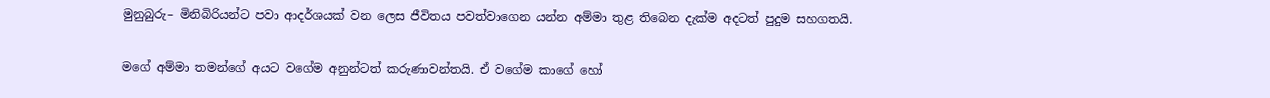මුනුබුරු– මිනිබිරියන්ට පවා ආදර්ශයක් වන ලෙස ජීවිතය පවත්වාගෙන යන්න අම්මා තුළ තිබෙන දැක්ම අදටත් පුදුම සහගතයි.

මගේ අම්මා තමන්ගේ අයට වගේම අනුන්ටත් කරුණාවන්තයි. ඒ වගේම කාගේ හෝ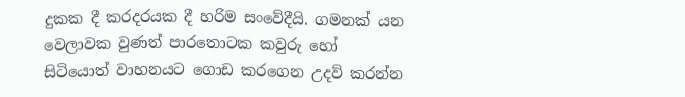දුකක දී කරදරයක දී හරිම සංවේදීයි. ගමනක් යන වෙලාවක වුණත් පාරතොටක කවුරු හෝ සිටියොත් වාහනයට ගොඩ කරගෙන උදව් කරන්න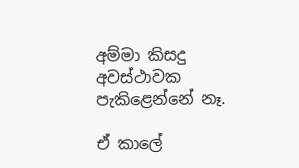අම්මා කිසදු අවස්ථාවක පැකිළෙන්නේ නෑ.

ඒ කාලේ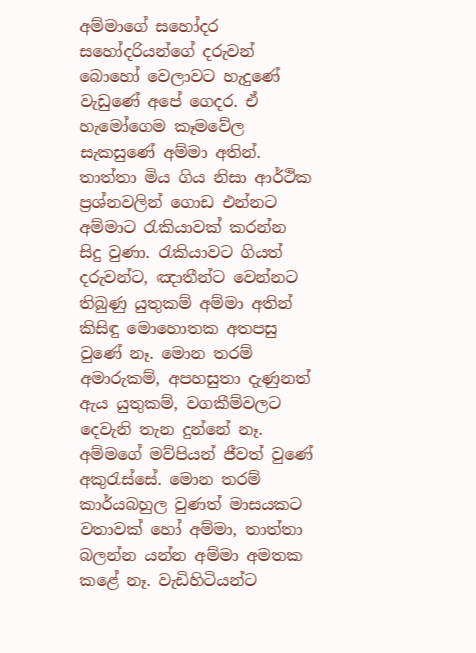අම්මාගේ සහෝදර සහෝදරියන්ගේ දරුවන් බොහෝ වෙලාවට හැදුණේ වැඩුණේ අපේ ගෙදර. ඒ හැමෝගෙම කෑමවේල සැකසුණේ අම්මා අතින්. තාත්තා මිය ගිය නිසා ආර්ථික ප්‍රශ්නවලින් ගොඩ එන්නට අම්මාට රැකියාවක් කරන්න සිදු වුණා. රැකියාවට ගියත් දරුවන්ට, ඤාතීන්ට වෙන්නට තිබුණු යුතුකම් අම්මා අතින් කිසිඳු මොහොතක අතපසු වුණේ නෑ. මොන තරම් අමාරුකම්, අපහසුතා දැණුනත් ඇය යුතුකම්, වගකීම්වලට දෙවැනි තැන දුන්නේ නෑ. අම්මගේ මව්පියන් ජීවත් වුණේ අකුරැස්සේ. මොන තරම් කාර්යබහුල වුණත් මාසයකට වතාවක් හෝ අම්මා, තාත්තා බලන්න යන්න අම්මා අමතක කළේ නෑ. වැඩිහිටියන්ට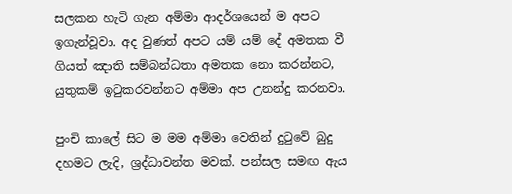සලකන හැටි ගැන අම්මා ආදර්ශයෙන් ම අපට ඉගැන්වූවා. අද වුණත් අපට යම් යම් දේ අමතක වී ගියත් ඤාති සම්බන්ධතා අමතක නො කරන්නට, යුතුකම් ඉටුකරවන්නට අම්මා අප උනන්දු කරනවා.

පුංචි කාලේ සිට ම මම අම්මා වෙතින් දුටුවේ බුදු දහමට ලැදි, ශ්‍රද්ධාවන්ත මවක්. පන්සල සමඟ ඇය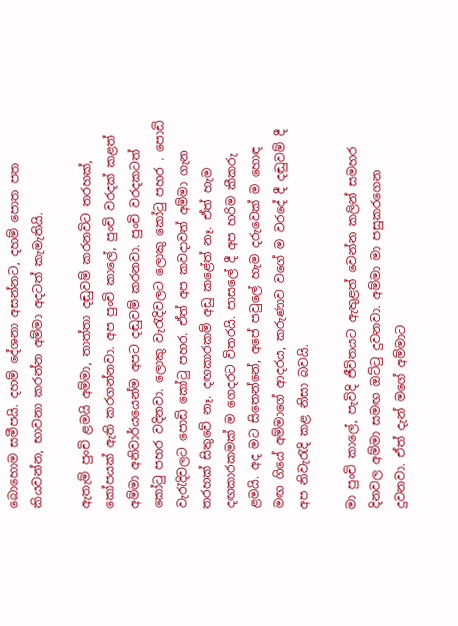බොහොම සමීපයි. දහම් දේශනා අසන්නට, දහම් පොත පත කියවන්න, භාවනා කරන්න අම්මා අදටත් කැමැතියි.

ඇතැම් පුංචි ළමයි අම්මා, තාත්තා දඬුවම් කරනවිට තරහක්, කෝපයක් ඇති කරගන්නවා. අප පුංචි කාලේ, පුංචි වරදක් කළත් අම්මා අනිවාර්යයෙන්ම අපට දඬුවම් කරනවා. පුංචි වරදකටත් කෝටු පහර වදිනවා. ලොකු වැරැදිවලට ලොකු කෝටු පහර . පොඩි වැරැදිවලට පොඩි කෝටු පහර. ඒත් අප කවදාවත් අම්මා ගැන තරහක් සිතුවේ නෑ. දඟකාරකම් අඩු කළේත් නෑ. ඒත් හැම දඟකාරකමක් ම ගෙදරට විතරයි. පාසලේ දී අප හරිම කීකරු ළමයි. අද මට සිතෙන්නේ, අපේ පවුලේ හැම දරුවෙක් ම හොඳ මඟ ගියේ අම්මාගේ ආදරය, කරුණාව වගේ ම වරදේ දී දඬුවම් දී අප නිවැරැදි කළ නිසා බවයි.

මා පුංචි කාලේ, පැවිදි ජීවිතයට ඇතුළත් වෙන්න කලින් සමහර දිනවල අම්මා සමඟ ඔට්ටු දුවනවා. අම්මා මා පසුකරගෙන දුවනවා. ඒත් දැන් මගේ අම්මාට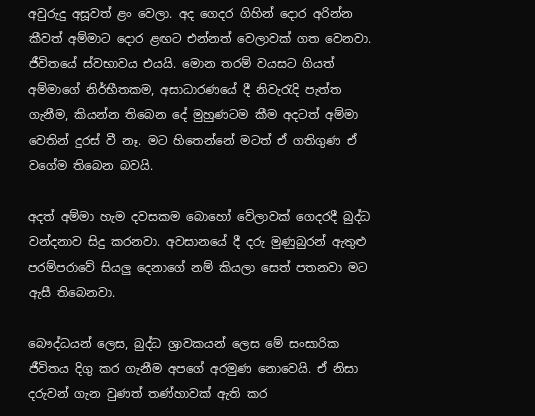අවුරුදු අසූවත් ළං වෙලා. අද ගෙදර ගිහින් දොර අරින්න කීවත් අම්මාට දොර ළඟට එන්නත් වෙලාවක් ගත වෙනවා. ජීවිතයේ ස්වභාවය එයයි. මොන තරම් වයසට ගියත් අම්මාගේ නිර්භීතකම, අසාධාරණයේ දී නිවැරැදි පැත්ත ගැනීම, කියන්න තිබෙන දේ මුහුණටම කීම අදටත් අම්මා වෙතින් දුරස් වී නෑ. මට හිතෙන්නේ මටත් ඒ ගතිගුණ ඒ වගේම තිබෙන බවයි.

අදත් අම්මා හැම දවසකම බොහෝ වේලාවක් ගෙදරදී බුද්ධ වන්දනාව සිදු කරනවා. අවසානයේ දී දරු මුණුබුරන් ඇතුළු පරම්පරාවේ සියලු දෙනාගේ නම් කියලා සෙත් පතනවා මට ඇසී තිබෙනවා.

බෞද්ධයන් ලෙස, බුද්ධ ශ්‍රාවකයන් ලෙස මේ සංසාරික ජීවිතය දිගු කර ගැනීම අපගේ අරමුණ නොවෙයි. ඒ නිසා දරුවන් ගැන වුණත් තණ්හාවක් ඇති කර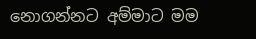නොගන්නට අම්මාට මම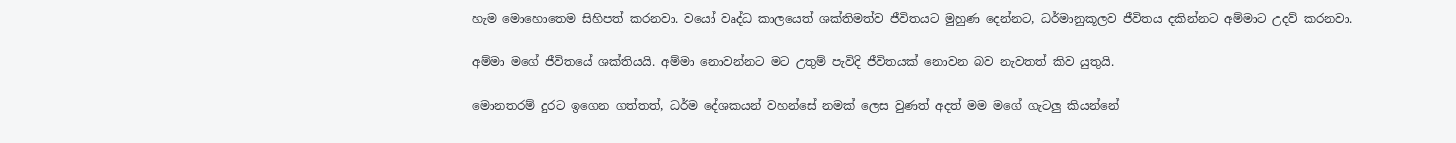හැම මොහොතෙම සිහිපත් කරනවා. වයෝ වෘද්ධ කාලයෙත් ශක්තිමත්ව ජීවිතයට මුහුණ දෙන්නට, ධර්මානුකූලව ජීවිතය දකින්නට අම්මාට උදව් කරනවා.

අම්මා මගේ ජීවිතයේ ශක්තියයි. අම්මා නොවන්නට මට උතුම් පැවිදි ජීවිතයක් නොවන බව නැවතත් කිව යුතුයි.

මොනතරම් දුරට ඉගෙන ගත්තත්, ධර්ම දේශකයන් වහන්සේ නමක් ලෙස වුණත් අදත් මම මගේ ගැටලු කියන්නේ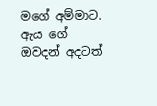මගේ අම්මාට. ඇය ගේ ඔවදන් අදටත්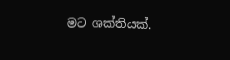මට ශක්තියක්.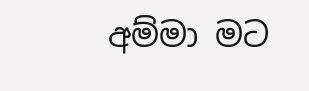අම්මා මට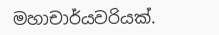මහාචාර්යවරියක්.